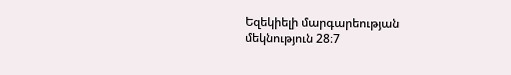Եզեկիելի մարգարեության մեկնություն 28։7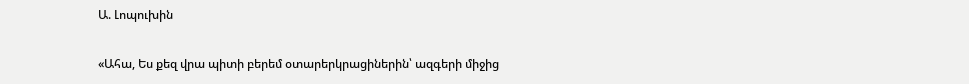Ա. Լոպուխին

«Ահա, Ես քեզ վրա պիտի բերեմ օտարերկրացիներին՝ ազգերի միջից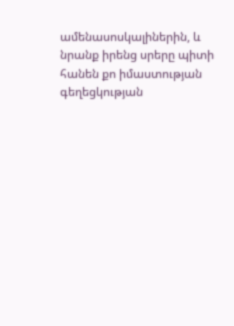ամենասոսկալիներին, և նրանք իրենց սրերը պիտի հանեն քո իմաստության գեղեցկության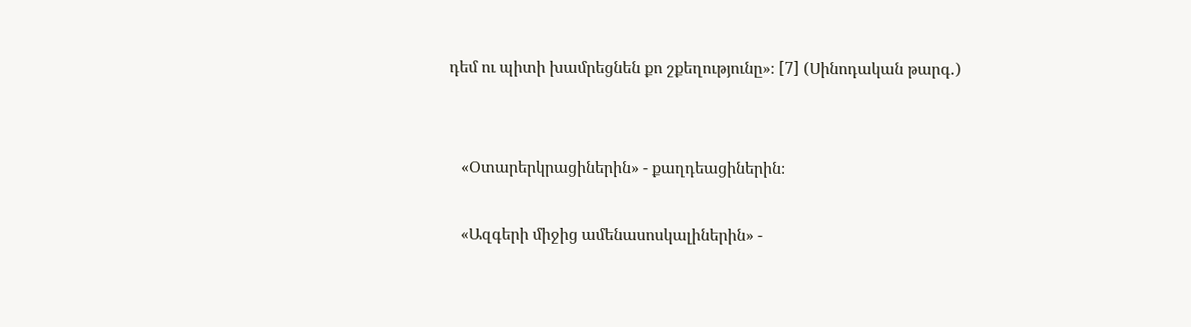դեմ ու պիտի խամրեցնեն քո շքեղությունը»։ [7] (Սինոդական թարգ․)


   «Օտարերկրացիներին» - քաղդեացիներին։

   «Ազգերի միջից ամենասոսկալիներին» -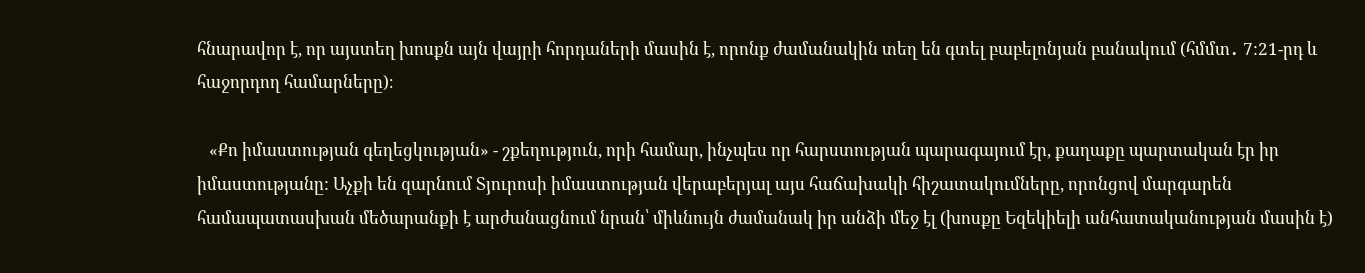հնարավոր է, որ այստեղ խոսքն այն վայրի հորդաների մասին է, որոնք ժամանակին տեղ են գտել բաբելոնյան բանակում (հմմտ․ 7:21-րդ և հաջորդող համարները)։

   «Քո իմաստության գեղեցկության» - շքեղություն, որի համար, ինչպես որ հարստության պարագայում էր, քաղաքը պարտական էր իր իմաստությանը: Աչքի են զարնում Տյուրոսի իմաստության վերաբերյալ այս հաճախակի հիշատակումները, որոնցով մարգարեն համապատասխան մեծարանքի է արժանացնում նրան՝ միևնույն ժամանակ իր անձի մեջ էլ (խոսքը Եզեկիելի անհատականության մասին է)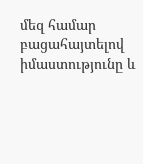մեզ համար բացահայտելով իմաստությունը և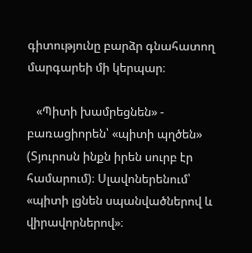գիտությունը բարձր գնահատող մարգարեի մի կերպար։

   «Պիտի խամրեցնեն» - բառացիորեն՝ «պիտի պղծեն» (Տյուրոսն ինքն իրեն սուրբ էր համարում)։ Սլավոներենում՝ «պիտի լցնեն սպանվածներով և վիրավորներով»։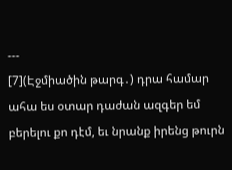---
[7](Էջմիածին թարգ․) դրա համար ահա ես օտար դաժան ազգեր եմ բերելու քո դէմ, եւ նրանք իրենց թուրն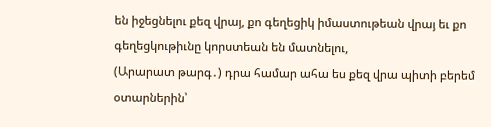են իջեցնելու քեզ վրայ, քո գեղեցիկ իմաստութեան վրայ եւ քո գեղեցկութիւնը կորստեան են մատնելու,
(Արարատ թարգ․) դրա համար ահա ես քեզ վրա պիտի բերեմ օտարներին՝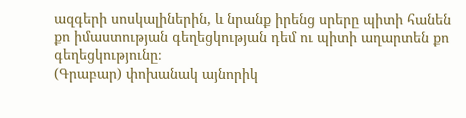ազգերի սոսկալիներին, և նրանք իրենց սրերը պիտի հանեն քո իմաստության գեղեցկության դեմ ու պիտի աղարտեն քո գեղեցկությունը։
(Գրաբար) փոխանակ այնորիկ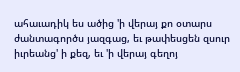ահաւադիկ ես ածից 'ի վերայ քո օտարս ժանտագործս յազգաց, եւ թափեսցեն զսուր իւրեանց' ի քեզ, եւ 'ի վերայ գեղոյ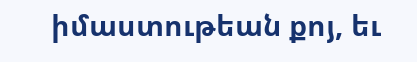իմաստութեան քոյ, եւ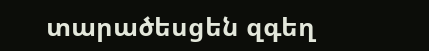տարածեսցեն զգեղ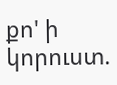քո' ի կորուստ.